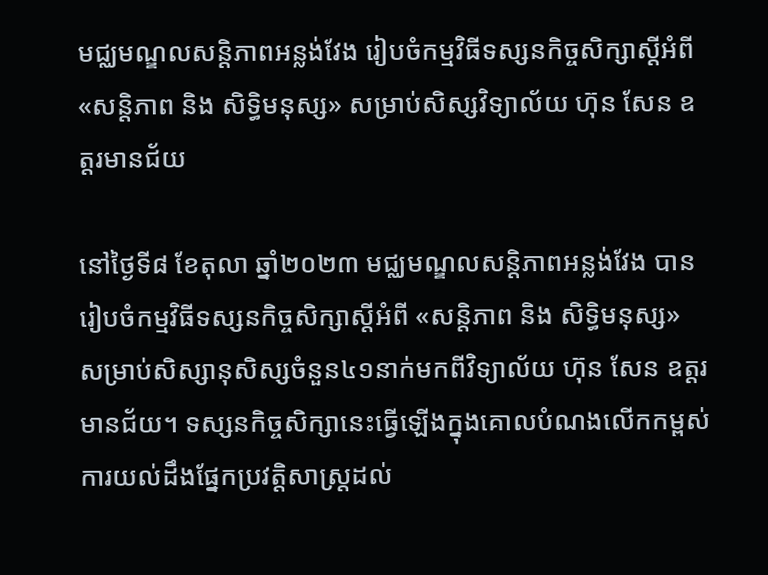មជ្ឈមណ្ឌលសន្ដិភាពអន្លង់វែង រៀបចំកម្មវិធីទស្សនកិច្ចសិក្សាស្ដីអំពី «សន្ដិភាព និង សិទ្ធិមនុស្ស» សម្រាប់សិស្សវិទ្យាល័យ ហ៊ុន សែន ឧត្តរមានជ័យ

នៅថ្ងៃទី៨ ខែតុលា ឆ្នាំ២០២៣ មជ្ឈមណ្ឌលសន្ដិភាពអន្លង់វែង បានរៀបចំកម្មវិធីទស្សនកិច្ចសិក្សាស្ដីអំពី «សន្ដិភាព និង សិទ្ធិមនុស្ស» សម្រាប់សិស្សានុសិស្សចំនួន៤១នាក់មកពីវិទ្យាល័យ ហ៊ុន សែន ឧត្តរមានជ័យ។ ទស្សនកិច្ចសិក្សានេះធ្វើឡើងក្នុងគោលបំណងលើកកម្ពស់ការយល់ដឹងផ្នែកប្រវត្ដិសាស្រ្ដដល់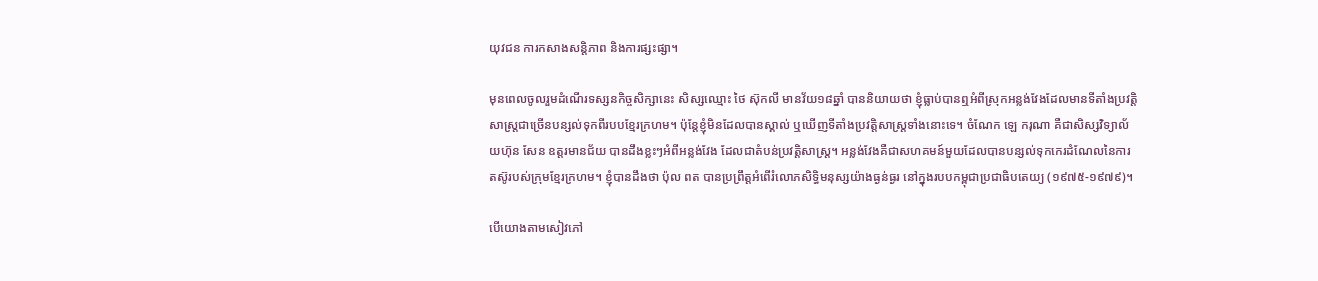យុវជន ការកសាងសន្ដិភាព និងការផ្សះផ្សា។

មុនពេលចូលរួមដំណើរទស្សនកិច្ចសិក្សានេះ សិស្សឈ្មោះ ថៃ ស៊ុកលី មានវ័យ១៨ឆ្នាំ បាននិយាយថា ខ្ញុំធ្លាប់បានឮអំពីស្រុកអន្លង់វែងដែលមានទីតាំងប្រវត្តិសាស្រ្តជាច្រើនបន្សល់ទុកពីរបបខ្មែរក្រហម។ ប៉ុន្តែខ្ញុំមិនដែលបានស្គាល់ ឬឃើញទីតាំងប្រវត្តិសាស្រ្តទាំងនោះទេ។ ចំណែក ឡេ ករុណា គឺជាសិស្សវិទ្យាល័យហ៊ុន សែន ឧត្តរមានជ័យ បានដឹងខ្លះៗអំពីអន្លង់វែង ដែលជាតំបន់ប្រវត្តិសាស្រ្ត។ អន្លង់វែងគឺជាសហគមន៍មួយដែលបានបន្សល់ទុកកេរដំណែលនៃការតស៊ូរបស់ក្រុមខ្មែរក្រហម។ ខ្ញុំបានដឹងថា ប៉ុល ពត បានប្រព្រឹត្តអំពើរំលោភសិទ្ធិមនុស្សយ៉ាងធ្ងន់ធ្ងរ នៅក្នុងរបបកម្ពុជាប្រជាធិបតេយ្យ (១៩៧៥-១៩៧៩)។

បើយោងតាមសៀវភៅ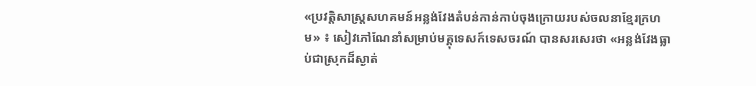«ប្រវត្តិសាស្រ្តសហគមន៍អន្លង់វែងតំបន់កាន់កាប់ចុងក្រោយរបស់ចលនាខ្មែរក្រហម» ៖ សៀវភៅណែនាំសម្រាប់មគ្គុទេសក៍ទេសចរណ៍ បានសរសេរថា «អន្លង់វែងធ្លាប់ជាស្រុកដ៏ស្ងាត់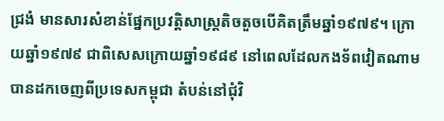ជ្រងំ មានសារសំខាន់ផ្នែកប្រវត្តិសាស្រ្តតិចតួចបើគិតត្រឹមឆ្នាំ១៩៧៩។ ក្រោយឆ្នាំ១៩៧៩ ជាពិសេសក្រោយឆ្នាំ១៩៨៩ នៅពេលដែលកងទ័ពវៀតណាមបានដកចេញពីប្រទេសកម្ពុជា តំបន់នៅជុំវិ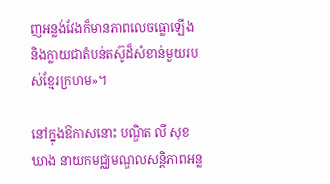ញអន្លង់វែងក៏មានភាពលេចធ្លោឡើង និងក្លាយជាតំបន់តស៊ូដ៏សំខាន់មួយរបស់ខ្មែរក្រហម»។

នៅក្នុងឱកាសនោះ បណ្ឌិត លី សុខឃាង នាយកមជ្ឈមណ្ឌលសនិ្ដភាពអន្ល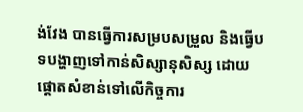ង់វែង បានធ្វើការសម្របសម្រួល និងធ្វើបទបង្ហាញទៅកាន់សិស្សានុសិស្ស ដោយផ្ដោតសំខាន់ទៅលើកិច្ចការ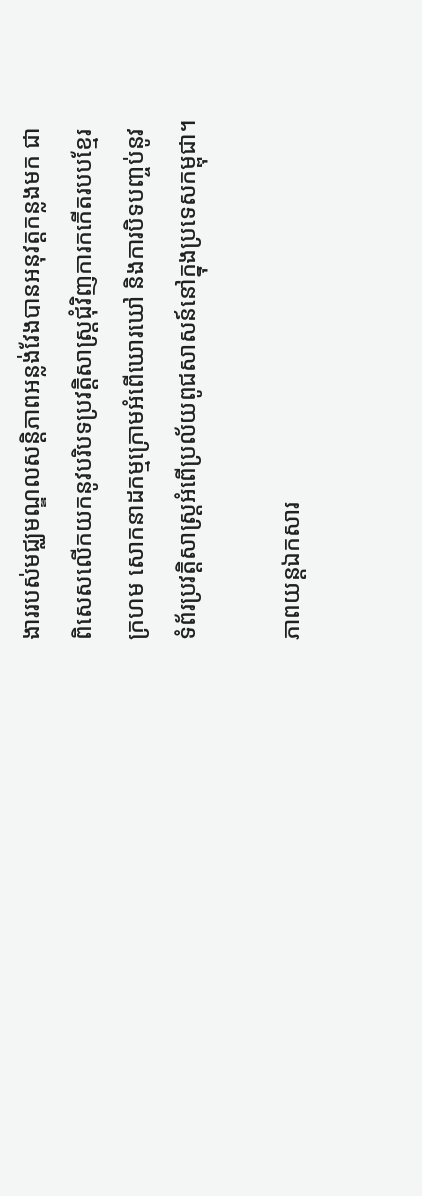ងាររបស់មជ្ឈមណ្ឌលសន្តិភាពអន្លង់វែងបានអនុវត្តកន្លងមក ជាពិសេសលើកយកនូវបរិបទប្រវត្ដិសាស្រ្ដជុំវិញការកកើតរបបខ្មែរក្រហម សោកនាដកម្មក្រោមអំពើឃោរឃៅ និងការបិទបញ្ចប់នូវទំព័រប្រវត្ដិសាស្រ្ដអំពើប្រល័យពូជសាសន៍នៅក្នុងប្រទេសកម្ពុជា។

ភាពយន្តឯកសារ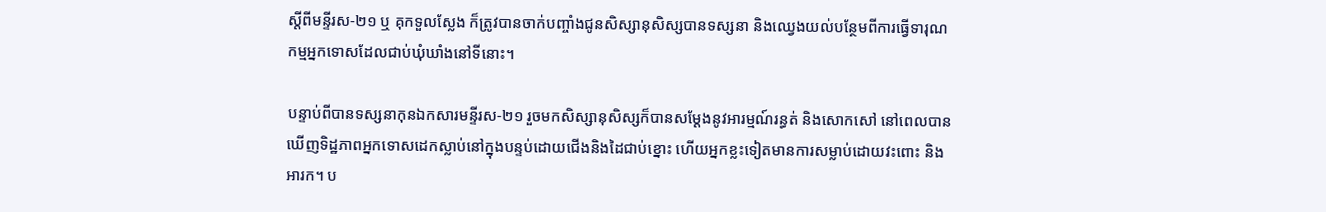ស្តីពីមន្ទីរស-២១ ឬ គុកទួលស្លែង ក៏ត្រូវបានចាក់បញ្ចាំងជូនសិស្សានុសិស្សបានទស្សនា និងឈ្វេងយល់បន្ថែមពីការធ្វើទារុណកម្មអ្នកទោសដែលជាប់ឃុំឃាំងនៅទីនោះ។

បន្ទាប់ពីបានទស្សនាកុនឯកសារមន្ទីរស-២១ រួចមកសិស្សានុសិស្សក៏បានសម្ដែងនូវអារម្មណ៍រន្ធត់ និងសោកសៅ នៅពេលបានឃើញទិដ្ឋភាពអ្នកទោសដេកស្លាប់នៅក្នុងបន្ទប់ដោយជើងនិងដៃជាប់ខ្នោះ ហើយអ្នកខ្លះទៀតមានការសម្លាប់ដោយវះពោះ និងអារក។ ប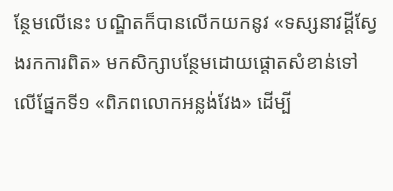ន្ថែមលើនេះ បណ្ឌិតក៏បានលើកយកនូវ «ទស្សនាវដ្ដីស្វែងរកការពិត» មកសិក្សាបន្ថែមដោយផ្ដោតសំខាន់ទៅលើផ្នែកទី១ «ពិភពលោកអន្លង់វែង» ដើម្បី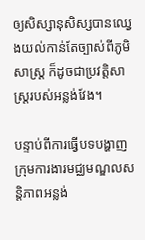ឲ្យសិស្សានុសិស្សបានឈ្វេងយល់កាន់តែច្បាស់ពីភូមិសាស្រ្ត ក៏ដូចជាប្រវត្តិសាស្រ្តរបស់អន្លង់វែង។

បន្ទាប់ពីការធ្វើបទបង្ហាញ ក្រុមការងារមជ្ឈមណ្ឌលសន្តិភាពអន្លង់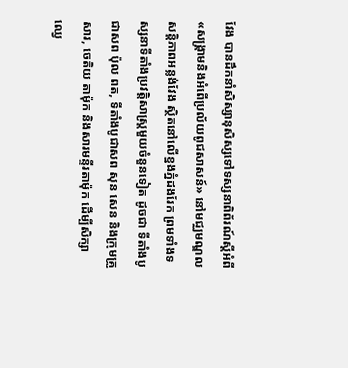វែង បានដឹកនាំសិស្សានុសិស្សទៅទស្សនាពិព័រណ៍ស្ដីអំពី «សង្គ្រាមនិងអំពើប្រល័យពូជសាសន៍» នៅមជ្ឈមណ្ឌលសន្ដិភាពអន្លង់វែង ស្ថិតនៅលើខ្នងភ្នំដងរែក ព្រមទាំងទស្សនាទីតាំងប្រវត្ដិសាស្រ្ដមួយចំនួនទៀត ដូចជា ទីតាំងបូជាសព ប៉ុល ពត, ទីតាំងបូជាសព សុន សេន និងក្រុមគ្រួសារ, ចេតិយ តាម៉ុក និងសារមន្ទីរតាម៉ុក ដើម្បីសិក្សាឈ្វេ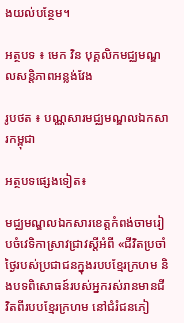ងយល់បន្ថែម។

អត្ថបទ ៖ មេក វិន បុគ្គលិកមជ្ឈមណ្ឌលសន្តិភាពអន្លង់វែង

រូបថត ៖ បណ្ណសារមជ្ឈមណ្ឌលឯកសារកម្ពុជា

អត្ថបទផ្សេងទៀត៖

មជ្ឈមណ្ឌលឯកសារខេត្តកំពង់ចាមរៀបចំវេទិកាស្រាវជ្រាវស្តីអំពី «ជីវិតប្រចាំថ្ងៃរបស់ប្រជាជនក្នុងរបបខ្មែរក្រហម និងបទពិសោធន៍របស់អ្នករស់រានមានជីវិតពីរបបខ្មែរក្រហម នៅជំរំជនភៀ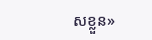សខ្លួន»